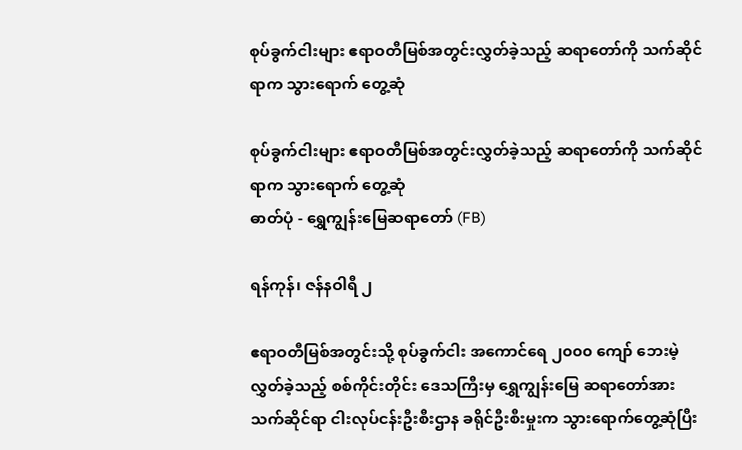စုပ်ခွက်ငါးများ ဧရာဝတီမြစ်အတွင်းလွှတ်ခဲ့သည့် ဆရာတော်ကို သက်ဆိုင်ရာက သွားရောက် တွေ့ဆုံ

စုပ်ခွက်ငါးများ ဧရာဝတီမြစ်အတွင်းလွှတ်ခဲ့သည့် ဆရာတော်ကို သက်ဆိုင်ရာက သွားရောက် တွေ့ဆုံ
ဓာတ်ပုံ - ရွှေကျွန်းမြေဆရာတော် (FB)

ရန်ကုန်၊ ဇန်နဝါရီ ၂

ဧရာဝတီမြစ်အတွင်းသို့ စုပ်ခွက်ငါး အကောင်ရေ ၂၀၀၀ ကျော် ဘေးမဲ့လွှတ်ခဲ့သည့် စစ်ကိုင်းတိုင်း ဒေသကြီးမှ ရွှေကျွန်းမြေ ဆရာတော်အား သက်ဆိုင်ရာ ငါးလုပ်ငန်းဦးစီးဌာန ခရိုင်ဦးစီးမှုးက သွားရောက်တွေ့ဆုံပြီး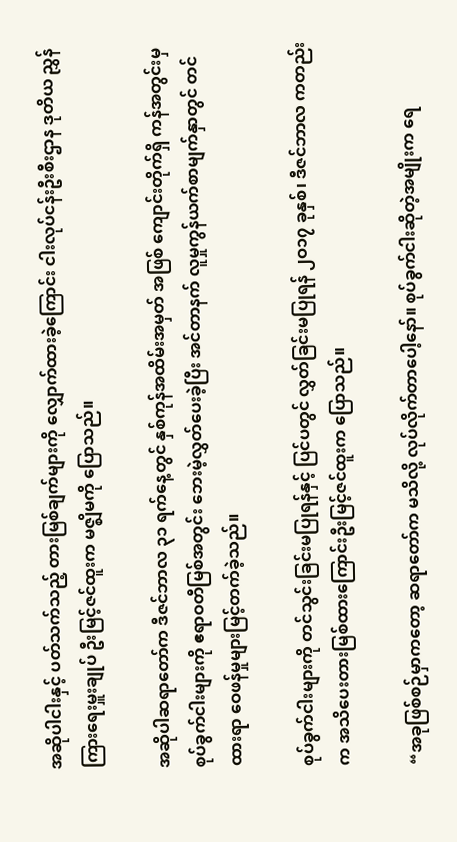အဆိုပါငါးနှင့် ပတ်သက်သည့် တားမြစ်ချက်များကို လျှောက်ထားခဲ့ကြောင်း ငါးလုပ်ငန်းဦးစီးဌာန ဒုတိယ ညွှန်ကြားရေးမှူးချုပ် ဦးမြင့်ဇင်ထူးက မဇ္ဈိမကို ပြောသည်။

အဆိုပါဆရာတော်က ဒီဇင်ဘာလ ၃၁ ရက်နေ့တွင် နှစ်ကုန်အထိမ်းအမှတ် အဖြစ် ကျောင်းတိုက်ရှိ ကန်အတွင်းမှ စုပ်ခွက်ငါးများကို ဧရာဝတီမြစ်အတွင်း ဘေးမဲ့လွှတ်ပေးခဲ့ပြီး အင်တာနက် လူမှုကွန်ယက်စာမျက်နှာတွင် တင်ထားရာ ဝေဖန်မှုများမြင့်တက်ခဲ့သည်။

စုပ်ခွက်ငါးများကို တင်သွင်းခြင်းမပြုရန်နှင့် ပြင်ပတွင် လွှတ်ခြင်းမပြုရန် ၂ဝ၁၇ ခုနှစ်၊ ဒီဇင်ဘာလ ကတည်းက အသိပေးတားမြစ်ထားကြောင်းဦးမြင့်ဇင်ထူးက ပြောသည်။

“အခုဖြစ်စဉ်မှာကတော့ ဆရာတော်က မသိလို့ လုပ်လိုက်တာပေါ့နော်။ စုပ်ခွက်ငါးဆိုတဲ့အမျိုးက ရေ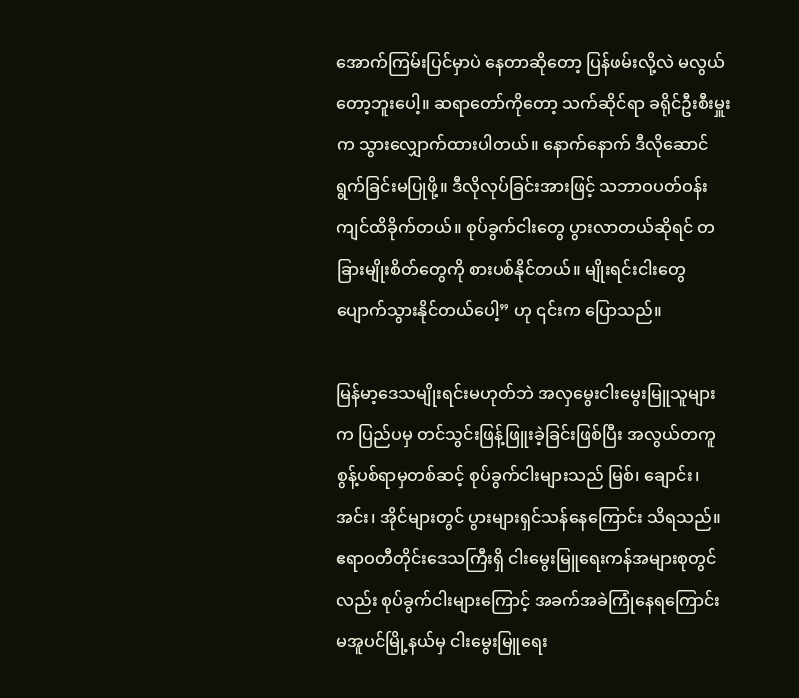အောက်ကြမ်းပြင်မှာပဲ နေတာဆိုတော့ ပြန်ဖမ်းလို့လဲ မလွယ်တော့ဘူးပေါ့။ ဆရာတော်ကိုတော့ သက်ဆိုင်ရာ ခရိုင်ဦးစီးမှူးက သွားလျှောက်ထားပါတယ်။ နောက်နောက် ဒီလိုဆောင်ရွက်ခြင်းမပြုဖို့။ ဒီလိုလုပ်ခြင်းအားဖြင့် သဘာဝပတ်ဝန်းကျင်ထိခိုက်တယ်။ စုပ်ခွက်ငါးတွေ ပွားလာတယ်ဆိုရင် တခြားမျိုးစိတ်တွေကို စားပစ်နိုင်တယ်။ မျိုးရင်းငါးတွေ ပျောက်သွားနိုင်တယ်ပေါ့” ဟု ၎င်းက ပြောသည်။

မြန်မာ့ဒေသမျိုးရင်းမဟုတ်ဘဲ အလှမွေးငါးမွေးမြူသူများက ပြည်ပမှ တင်သွင်းဖြန့်ဖြူးခဲ့ခြင်းဖြစ်ပြီး အလွယ်တကူစွန့်ပစ်ရာမှတစ်ဆင့် စုပ်ခွက်ငါးများသည် မြစ်၊ ချောင်း၊ အင်း၊ အိုင်များတွင် ပွားများရှင်သန်နေကြောင်း သိရသည်။ ဧရာဝတီတိုင်းဒေသကြီးရှိ ငါးမွေးမြူရေးကန်အများစုတွင်လည်း စုပ်ခွက်ငါးများကြောင့် အခက်အခဲကြုံနေရကြောင်း မအူပင်မြို့နယ်မှ ငါးမွေးမြူရေး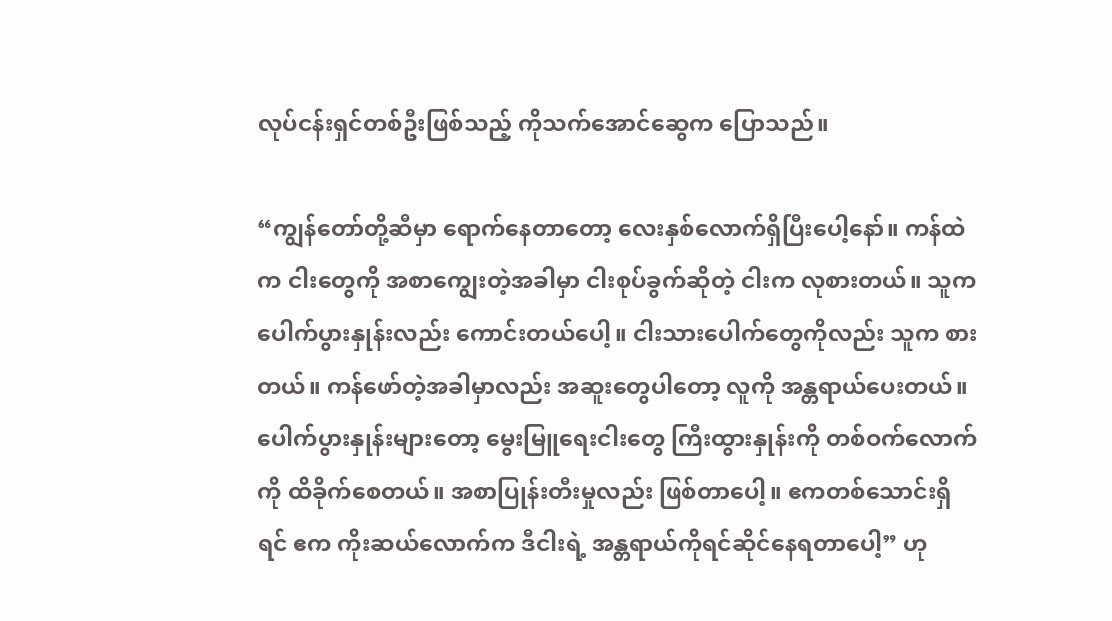လုပ်ငန်းရှင်တစ်ဦးဖြစ်သည့် ကိုသက်အောင်ဆွေက ပြောသည်။

“ကျွန်တော်တို့ဆီမှာ ရောက်နေတာတော့ လေးနှစ်လောက်ရှိပြီးပေါ့နော်။ ကန်ထဲက ငါးတွေကို အစာကျွေးတဲ့အခါမှာ ငါးစုပ်ခွက်ဆိုတဲ့ ငါးက လုစားတယ်။ သူကပေါက်ပွားနှုန်းလည်း ကောင်းတယ်ပေါ့။ ငါးသားပေါက်တွေကိုလည်း သူက စားတယ်။ ကန်ဖော်တဲ့အခါမှာလည်း အဆူးတွေပါတော့ လူကို အန္တရာယ်ပေးတယ်။ ပေါက်ပွားနှုန်းများတော့ မွေးမြူရေးငါးတွေ ကြီးထွားနှုန်းကို တစ်ဝက်လောက်ကို ထိခိုက်စေတယ်။ အစာပြုန်းတီးမှုလည်း ဖြစ်တာပေါ့။ ဧကတစ်သောင်းရှိရင် ဧက ကိုးဆယ်လောက်က ဒီငါးရဲ့ အန္တရာယ်ကိုရင်ဆိုင်နေရတာပေါ့” ဟု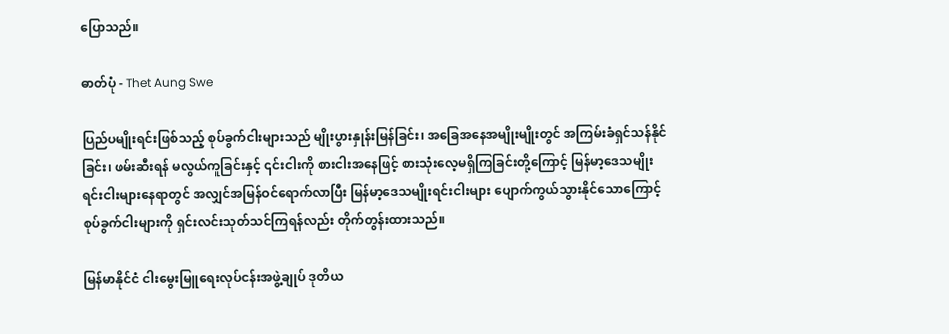ပြောသည်။

ဓာတ်ပုံ - Thet Aung Swe

ပြည်ပမျိုးရင်းဖြစ်သည့် စုပ်ခွက်ငါးများသည် မျိုးပွားနှုန်းမြန်ခြင်း၊ အခြေအနေအမျိုးမျိုးတွင် အကြမ်းခံရှင်သန်နိုင်ခြင်း၊ ဖမ်းဆီးရန် မလွယ်ကူခြင်းနှင့် ၎င်းငါးကို စားငါးအနေဖြင့် စားသုံးလေ့မရှိကြခြင်းတို့ကြောင့် မြန်မာ့ဒေသမျိုးရင်းငါးများနေရာတွင် အလျှင်အမြန်ဝင်ရောက်လာပြီး မြန်မာ့ဒေသမျိုးရင်းငါးများ ပျောက်ကွယ်သွားနိုင်သောကြောင့် စုပ်ခွက်ငါးများကို ရှင်းလင်းသုတ်သင်ကြရန်လည်း တိုက်တွန်းထားသည်။

မြန်မာနိုင်ငံ ငါးမွေးမြူရေးလုပ်ငန်းအဖွဲ့ချုပ် ဒုတိယ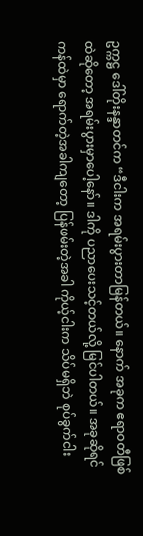ဥက္ကဋ္ဌ ဒေါ်တိုးနန္ဒာတင်က “ဒီငါးက အရမ်းပွားတာမြန်တယ်။ နောက် အခုက ဧရာဝတီဖြစ်ထဲဆိုတော့ အရမ်းပွားမှာပေါ့နော်။ ဒါကို ပညာပေးသင့်တယ်လို့ မြင်ပါတယ်။ အခုဆိုရင် ကန်ထဲမှာ ရောက်တဲ့အခါကျတော့ ပြန်ဖမ်းတဲ့အခါ ကိုယ့်ငါးက သိပ်မရှိဘဲ စုပ်ခွက်ငါး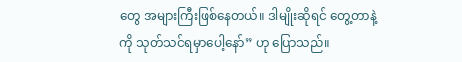တွေ အများကြီးဖြစ်နေတယ်။ ဒါမျိုးဆိုရင် တွေ့တာနဲ့ကို သုတ်သင်ရမှာပေါ့နော်” ဟု ပြောသည်။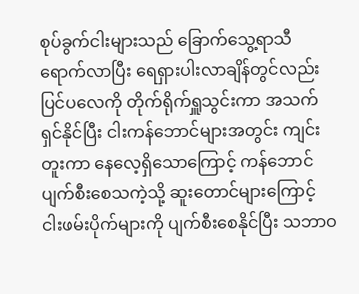စုပ်ခွက်ငါးများသည် ခြောက်သွေ့ရာသီရောက်လာပြီး ရေရှားပါးလာချိန်တွင်လည်း ပြင်ပလေကို တိုက်ရိုက်ရှူသွင်းကာ အသက်ရှင်နိုင်ပြီး ငါးကန်ဘောင်များအတွင်း ကျင်းတူးကာ နေလေ့ရှိသောကြောင့် ကန်ဘောင်ပျက်စီးစေသကဲ့သို့ ဆူးတောင်များကြောင့် ငါးဖမ်းပိုက်များကို ပျက်စီးစေနိုင်ပြီး သဘာဝ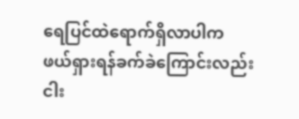ရေပြင်ထဲရောက်ရှိလာပါက ဖယ်ရှားရန်ခက်ခဲကြောင်းလည်း ငါး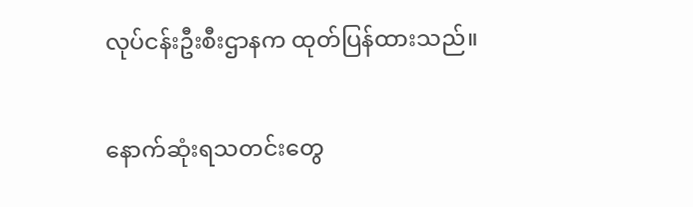လုပ်ငန်းဦးစီးဌာနက ထုတ်ပြန်ထားသည်။

နောက်ဆုံးရသတင်းတွေ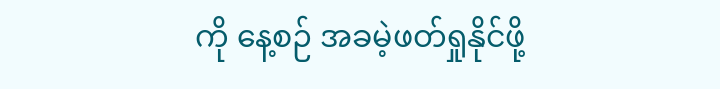ကို နေ့စဉ် အခမဲ့ဖတ်ရှုနိုင်ဖို့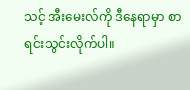သင့် အီးမေးလ်ကို ဒီနေရာမှာ စာရင်းသွင်းလိုက်ပါ။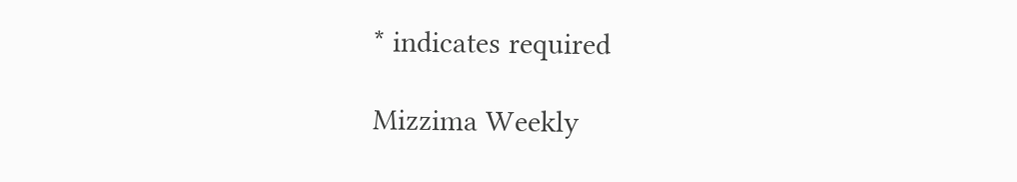* indicates required

Mizzima Weekly